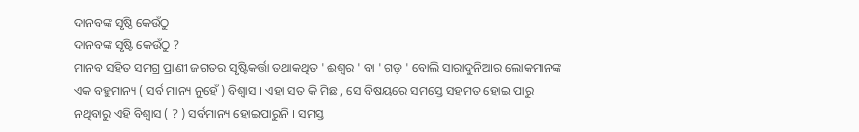ଦାନବଙ୍କ ସୃଷ୍ଠି କେଉଁଠୁ
ଦାନବଙ୍କ ସୃଷ୍ଟି କେଉଁଠୁ ?
ମାନବ ସହିତ ସମଗ୍ର ପ୍ରାଣୀ ଜଗତର ସୃଷ୍ଟିକର୍ତ୍ତା ତଥାକଥିତ ' ଈଶ୍ୱର ' ବା ' ଗଡ଼ ' ବୋଲି ସାରାଦୁନିଆର ଲୋକମାନଙ୍କ ଏକ ବହୁମାନ୍ୟ ( ସର୍ବ ମାନ୍ୟ ନୁହେଁ ) ବିଶ୍ବାସ । ଏହା ସତ କି ମିଛ , ସେ ବିଷୟରେ ସମସ୍ତେ ସହମତ ହୋଇ ପାରୁ ନଥିବାରୁ ଏହି ବିଶ୍ବାସ ( ? ) ସର୍ବମାନ୍ୟ ହୋଇପାରୁନି । ସମସ୍ତ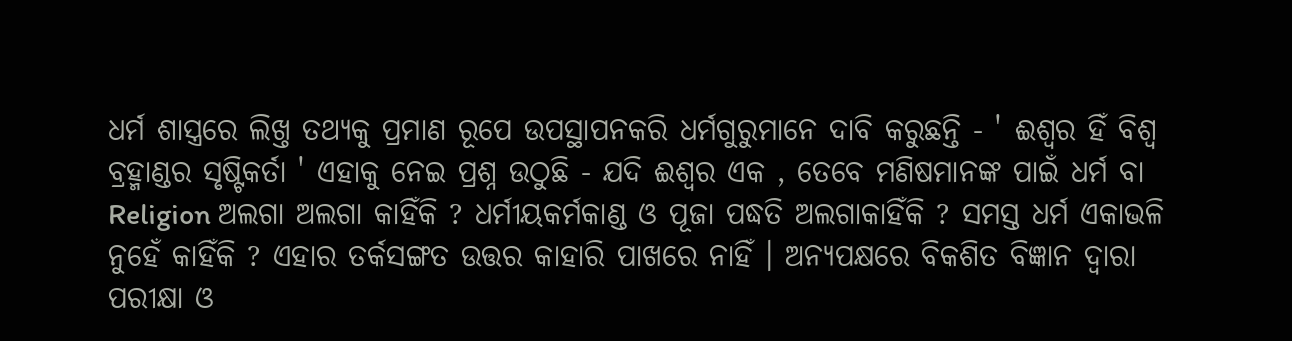ଧର୍ମ ଶାସ୍ତ୍ରରେ ଲିଖ୍ତ ତଥ୍ୟକୁ ପ୍ରମାଣ ରୂପେ ଉପସ୍ଥାପନକରି ଧର୍ମଗୁରୁମାନେ ଦାବି କରୁଛନ୍ତି - ' ଈଶ୍ୱର ହିଁ ବିଶ୍ବ ବ୍ରହ୍ମାଣ୍ଡର ସୃଷ୍ଟିକର୍ତା ' ଏହାକୁ ନେଇ ପ୍ରଶ୍ନ ଉଠୁଛି - ଯଦି ଈଶ୍ବର ଏକ , ତେବେ ମଣିଷମାନଙ୍କ ପାଇଁ ଧର୍ମ ବା Religion ଅଲଗା ଅଲଗା କାହିଁକି ? ଧର୍ମୀୟକର୍ମକାଣ୍ଡ ଓ ପୂଜା ପଦ୍ଧତି ଅଲଗାକାହିଁକି ? ସମସ୍ତ ଧର୍ମ ଏକାଭଳି ନୁହେଁ କାହିଁକି ? ଏହାର ତର୍କସଙ୍ଗତ ଉତ୍ତର କାହାରି ପାଖରେ ନାହିଁ । ଅନ୍ୟପକ୍ଷରେ ବିକଶିତ ବିଜ୍ଞାନ ଦ୍ବାରା ପରୀକ୍ଷା ଓ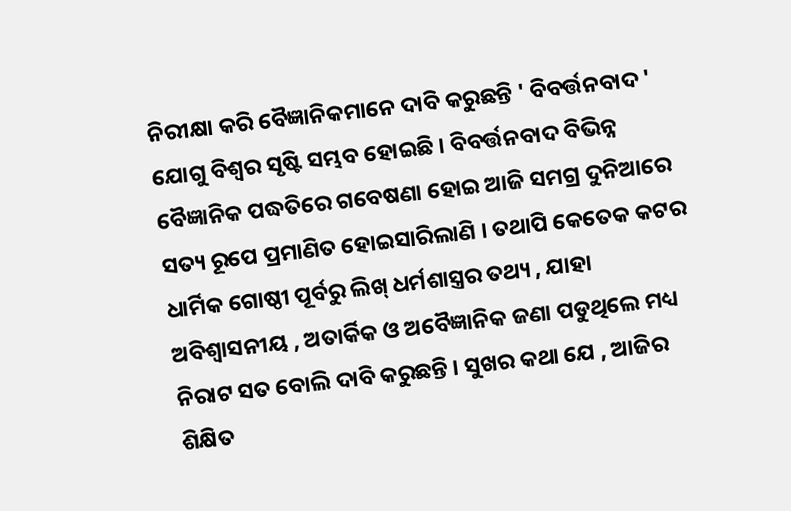ନିରୀକ୍ଷା କରି ବୈଜ୍ଞାନିକମାନେ ଦାବି କରୁଛନ୍ତି ' ବିବର୍ତ୍ତନବାଦ ' ଯୋଗୁ ବିଶ୍ବର ସୃଷ୍ଟି ସମ୍ଭବ ହୋଇଛି । ବିବର୍ତ୍ତନବାଦ ବିଭିନ୍ନ ବୈଜ୍ଞାନିକ ପଦ୍ଧତିରେ ଗବେଷଣା ହୋଇ ଆଜି ସମଗ୍ର ଦୁନିଆରେ ସତ୍ୟ ରୂପେ ପ୍ରମାଣିତ ହୋଇସାରିଲାଣି । ତଥାପି କେତେକ କଟର ଧାର୍ମିକ ଗୋଷ୍ଠୀ ପୂର୍ବରୁ ଲିଖ୍ ଧର୍ମଶାସ୍ତ୍ରର ତଥ୍ୟ , ଯାହା ଅବିଶ୍ୱାସନୀୟ , ଅତାର୍କିକ ଓ ଅବୈଜ୍ଞାନିକ ଜଣା ପଡୁଥିଲେ ମଧ୍ୟ ନିରାଟ ସତ ବୋଲି ଦାବି କରୁଛନ୍ତି । ସୁଖର କଥା ଯେ , ଆଜିର ଶିକ୍ଷିତ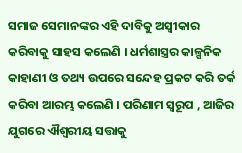ସମାଜ ସେମାନଙ୍କର ଏହି ଦାବିକୁ ଅସ୍ବୀକାର କରିବାକୁ ସାହସ କଲେଣି । ଧର୍ମଶାସ୍ତ୍ରର କାଳ୍ପନିକ କାହାଣୀ ଓ ତଥ୍ୟ ଉପରେ ସନ୍ଦେହ ପ୍ରକଟ କରି ତର୍କ କରିବା ଆରମ୍ଭ କଲେଣି । ପରିଣାମ ସ୍ବରୂପ , ଆଜିର ଯୁଗରେ ଐଶ୍ବରୀୟ ସତ୍ତାକୁ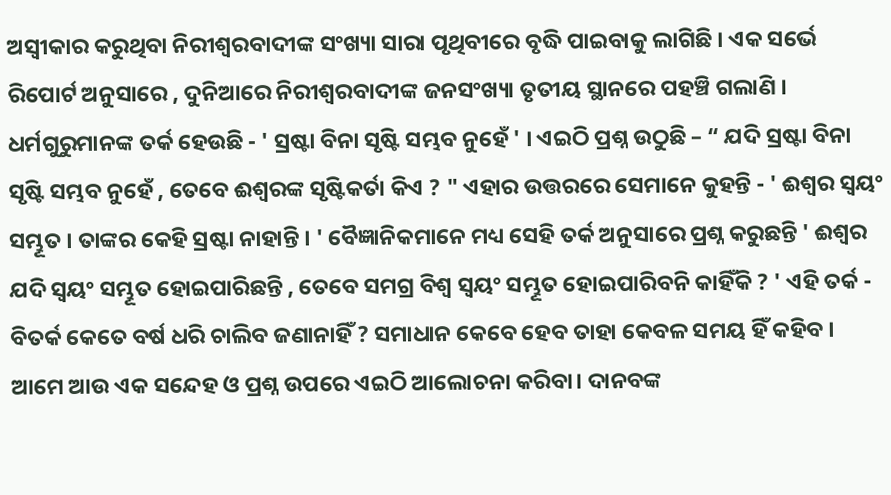ଅସ୍ବୀକାର କରୁଥିବା ନିରୀଶ୍ବରବାଦୀଙ୍କ ସଂଖ୍ୟା ସାରା ପୃଥିବୀରେ ବୃଦ୍ଧି ପାଇବାକୁ ଲାଗିଛି । ଏକ ସର୍ଭେ ରିପୋର୍ଟ ଅନୁସାରେ , ଦୁନିଆରେ ନିରୀଶ୍ବରବାଦୀଙ୍କ ଜନସଂଖ୍ୟା ତୃତୀୟ ସ୍ଥାନରେ ପହଞ୍ଚି ଗଲାଣି । ଧର୍ମଗୁରୁମାନଙ୍କ ତର୍କ ହେଉଛି - ' ସ୍ରଷ୍ଟା ବିନା ସୃଷ୍ଟି ସମ୍ଭବ ନୁହେଁ ' । ଏଇଠି ପ୍ରଶ୍ନ ଉଠୁଛି – “ ଯଦି ସ୍ରଷ୍ଟା ବିନା ସୃଷ୍ଟି ସମ୍ଭବ ନୁହେଁ , ତେବେ ଈଶ୍ବରଙ୍କ ସୃଷ୍ଟିକର୍ତା କିଏ ? " ଏହାର ଉତ୍ତରରେ ସେମାନେ କୁହନ୍ତି - ' ଈଶ୍ବର ସ୍ବୟଂ ସମ୍ଭୂତ । ତାଙ୍କର କେହି ସ୍ରଷ୍ଟା ନାହାନ୍ତି । ' ବୈଜ୍ଞାନିକମାନେ ମଧ୍ୟ ସେହି ତର୍କ ଅନୁସାରେ ପ୍ରଶ୍ନ କରୁଛନ୍ତି ' ଈଶ୍ବର ଯଦି ସ୍ଵୟଂ ସମ୍ଭୂତ ହୋଇପାରିଛନ୍ତି , ତେବେ ସମଗ୍ର ବିଶ୍ବ ସ୍ବୟଂ ସମ୍ଭୂତ ହୋଇପାରିବନି କାହିଁକି ? ' ଏହି ତର୍କ - ବିତର୍କ କେତେ ବର୍ଷ ଧରି ଚାଲିବ ଜଣାନାହିଁ ? ସମାଧାନ କେବେ ହେବ ତାହା କେବଳ ସମୟ ହିଁ କହିବ ।
ଆମେ ଆଉ ଏକ ସନ୍ଦେହ ଓ ପ୍ରଶ୍ନ ଉପରେ ଏଇଠି ଆଲୋଚନା କରିବା। ଦାନବଙ୍କ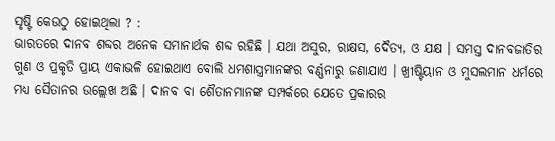ସୃଷ୍ଟି କେଉଠୁ ହୋଇଥିଲା ? :
ଭାରତରେ ଦାନବ ଶବ୍ଦର ଅନେକ ସମାନାର୍ଥକ ଶବ୍ଦ ରହିଛି । ଯଥା ଅସୁର, ରାକ୍ଷସ, ଦୈତ୍ୟ, ଓ ଯକ୍ଷ । ସମସ୍ତ ଦାନବଜାତିର ଗୁଣ ଓ ପ୍ରକୃତି ପ୍ରାୟ ଏକାଭଳି ହୋଇଥାଏ ବୋଲି ଧମଶାସ୍ତ୍ରମାନଙ୍କର ବର୍ଣ୍ଣନାରୁ ଜଣାଯାଏ । ଖ୍ରୀଷ୍ଟିୟାନ ଓ ମୁସଲମାନ ଧର୍ମରେ ମଧ୍ୟ ସୈତାନର ଉଲ୍ଲେଖ ଅଛି । ଦାନବ ବା ଶୈତାନମାନଙ୍କ ସମ୍ପର୍କରେ ଯେତେ ପ୍ରକାରର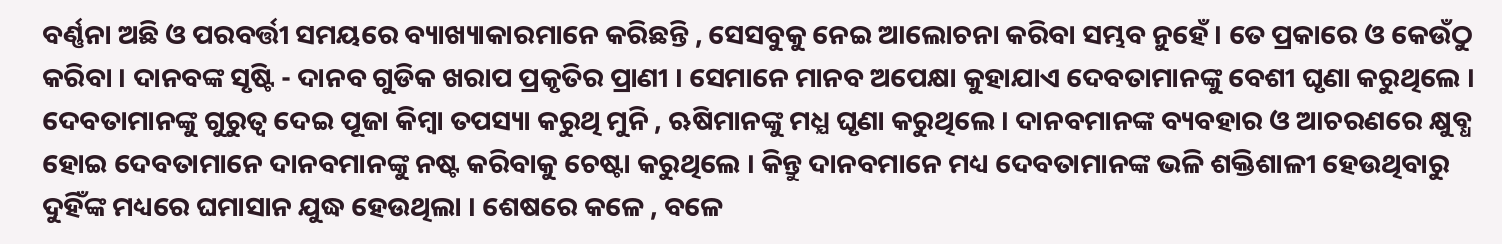ବର୍ଣ୍ଣନା ଅଛି ଓ ପରବର୍ତ୍ତୀ ସମୟରେ ବ୍ୟାଖ୍ୟାକାରମାନେ କରିଛନ୍ତି , ସେସବୁକୁ ନେଇ ଆଲୋଚନା କରିବା ସମ୍ଭବ ନୁହେଁ । ତେ ପ୍ରକାରେ ଓ କେଉଁଠୁ କରିବା । ଦାନବଙ୍କ ସୃଷ୍ଟି - ଦାନବ ଗୁଡିକ ଖରାପ ପ୍ରକୃତିର ପ୍ରାଣୀ । ସେମାନେ ମାନବ ଅପେକ୍ଷା କୁହାଯାଏ ଦେବତାମାନଙ୍କୁ ବେଶୀ ଘୃଣା କରୁଥିଲେ । ଦେବତାମାନଙ୍କୁ ଗୁରୁତ୍ବ ଦେଇ ପୂଜା କିମ୍ବା ତପସ୍ୟା କରୁଥି ମୁନି , ଋଷିମାନଙ୍କୁ ମଧ୍ଯ ଘୃଣା କରୁଥିଲେ । ଦାନବମାନଙ୍କ ବ୍ୟବହାର ଓ ଆଚରଣରେ କ୍ଷୁବ୍ଧ ହୋଇ ଦେବତାମାନେ ଦାନବମାନଙ୍କୁ ନଷ୍ଟ କରିବାକୁ ଚେଷ୍ଟା କରୁଥିଲେ । କିନ୍ତୁ ଦାନବମାନେ ମଧ୍ୟ ଦେବତାମାନଙ୍କ ଭଳି ଶକ୍ତିଶାଳୀ ହେଉଥିବାରୁ ଦୁହିଁଙ୍କ ମଧ୍ୟରେ ଘମାସାନ ଯୁଦ୍ଧ ହେଉଥିଲା । ଶେଷରେ କଳେ , ବଳେ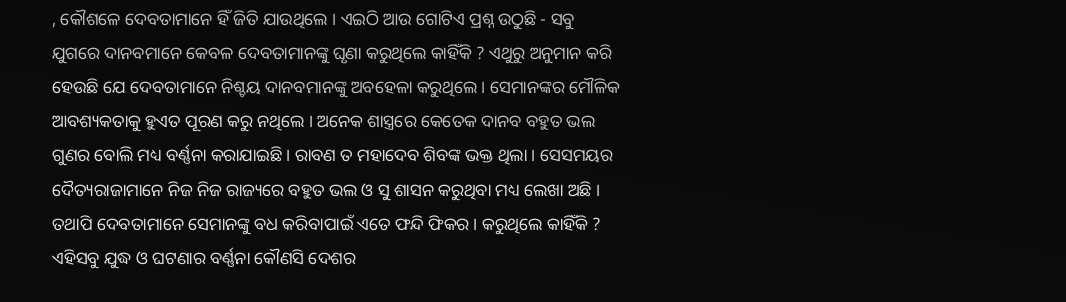, କୌଶଳେ ଦେବତାମାନେ ହିଁ ଜିତି ଯାଉଥିଲେ । ଏଇଠି ଆଉ ଗୋଟିଏ ପ୍ରଶ୍ନ ଉଠୁଛି - ସବୁ ଯୁଗରେ ଦାନବମାନେ କେବଳ ଦେବତାମାନଙ୍କୁ ଘୃଣା କରୁଥିଲେ କାହିଁକି ? ଏଥୁରୁ ଅନୁମାନ କରି ହେଉଛି ଯେ ଦେବତାମାନେ ନିଶ୍ଚୟ ଦାନବମାନଙ୍କୁ ଅବହେଳା କରୁଥିଲେ । ସେମାନଙ୍କର ମୌଳିକ ଆବଶ୍ୟକତାକୁ ହୁଏତ ପୂରଣ କରୁ ନଥିଲେ । ଅନେକ ଶାସ୍ତ୍ରରେ କେତେକ ଦାନବ ବହୁତ ଭଲ ଗୁଣର ବୋଲି ମଧ୍ୟ ବର୍ଣ୍ଣନା କରାଯାଇଛି । ରାବଣ ତ ମହାଦେବ ଶିବଙ୍କ ଭକ୍ତ ଥିଲା । ସେସମୟର ଦୈତ୍ୟରାଜାମାନେ ନିଜ ନିଜ ରାଜ୍ୟରେ ବହୁତ ଭଲ ଓ ସୁ ଶାସନ କରୁଥିବା ମଧ୍ୟ ଲେଖା ଅଛି । ତଥାପି ଦେବତାମାନେ ସେମାନଙ୍କୁ ବଧ କରିବାପାଇଁ ଏତେ ଫନ୍ଦି ଫିକର । କରୁଥିଲେ କାହିଁକି ? ଏହିସବୁ ଯୁଦ୍ଧ ଓ ଘଟଣାର ବର୍ଣ୍ଣନା କୌଣସି ଦେଶର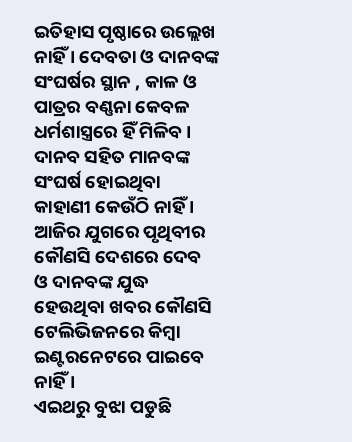ଇତିହାସ ପୃଷ୍ଠାରେ ଉଲ୍ଲେଖ ନାହିଁ । ଦେବତା ଓ ଦାନବଙ୍କ ସଂଘର୍ଷର ସ୍ଥାନ , କାଳ ଓ ପାତ୍ରର ବଣ୍ଣନା କେବଳ ଧର୍ମଶାସ୍ତ୍ରରେ ହିଁ ମିଳିବ । ଦାନବ ସହିତ ମାନବଙ୍କ ସଂଘର୍ଷ ହୋଇଥିବା କାହାଣୀ କେଉଁଠି ନାହିଁ । ଆଜିର ଯୁଗରେ ପୃଥିବୀର କୌଣସି ଦେଶରେ ଦେବ ଓ ଦାନବଙ୍କ ଯୁଦ୍ଧ ହେଉଥିବା ଖବର କୌଣସି ଟେଲିଭିଜନରେ କିମ୍ବା ଇଣ୍ଟରନେଟରେ ପାଇବେ ନାହିଁ ।
ଏଇଥରୁ ବୁଝା ପଡୁଛି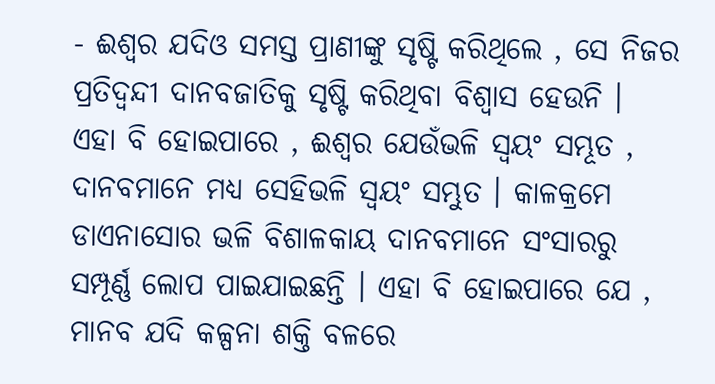- ଈଶ୍ବର ଯଦିଓ ସମସ୍ତ ପ୍ରାଣୀଙ୍କୁ ସୃଷ୍ଟି କରିଥିଲେ , ସେ ନିଜର ପ୍ରତିଦ୍ବନ୍ଦୀ ଦାନବଜାତିକୁ ସୃଷ୍ଟି କରିଥିବା ବିଶ୍ବାସ ହେଉନି ।
ଏହା ବି ହୋଇପାରେ , ଈଶ୍ବର ଯେଉଁଭଳି ସ୍ବୟଂ ସମ୍ଭୂତ , ଦାନବମାନେ ମଧ୍ୟ ସେହିଭଳି ସ୍ବୟଂ ସମ୍ଭୁତ । କାଳକ୍ରମେ ଡାଏନାସୋର ଭଳି ବିଶାଳକାୟ ଦାନବମାନେ ସଂସାରରୁ ସମ୍ପୂର୍ଣ୍ଣ ଲୋପ ପାଇଯାଇଛନ୍ତି । ଏହା ବି ହୋଇପାରେ ଯେ , ମାନବ ଯଦି କଳ୍ପନା ଶକ୍ତି ବଳରେ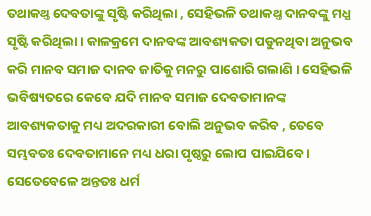ତଥାକଥ୍ତ ଦେବତାଙ୍କୁ ସୃଷ୍ଟି କରିଥିଲା , ସେହିଭଳି ତଥାକଥ୍ତ ଦାନବଙ୍କୁ ମଧ୍ଯ ସୃଷ୍ଟି କରିଥିଲା । କାଳକ୍ରମେ ଦାନବଙ୍କ ଆବଶ୍ୟକତା ପଡୁନଥିବା ଅନୁଭବ କରି ମାନବ ସମାଜ ଦାନବ ଜାତିକୁ ମନରୁ ପାଶୋରି ଗଲାଣି । ସେହିଭଳି ଭବିଷ୍ୟତରେ କେବେ ଯଦି ମାନବ ସମାଜ ଦେବତାମାନଙ୍କ ଆବଶ୍ୟକତାକୁ ମଧ୍ୟ ଅଦରକାରୀ ବୋଲି ଅନୁଭବ କରିବ , ତେବେ ସମ୍ଭବତଃ ଦେବତାମାନେ ମଧ୍ୟ ଧରା ପୃଷ୍ଠରୁ ଲୋପ ପାଇଯିବେ । ସେତେବେଳେ ଅନ୍ତତଃ ଧର୍ମ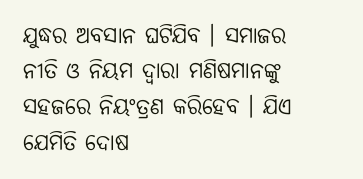ଯୁଦ୍ଧର ଅବସାନ ଘଟିଯିବ । ସମାଜର ନୀତି ଓ ନିୟମ ଦ୍ବାରା ମଣିଷମାନଙ୍କୁ ସହଜରେ ନିୟଂତ୍ରଣ କରିହେବ । ଯିଏ ଯେମିତି ଦୋଷ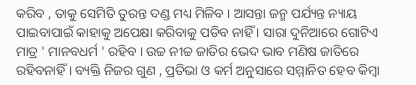କରିବ , ତାକୁ ସେମିତି ତୁରନ୍ତ ଦଣ୍ଡ ମଧ୍ୟ ମିଳିବ । ଆସନ୍ତା ଜନ୍ମ ପର୍ଯ୍ୟନ୍ତ ନ୍ୟାୟ ପାଇବାପାଇଁ କାହାକୁ ଅପେକ୍ଷା କରିବାକୁ ପଡିବ ନାହିଁ । ସାରା ଦୁନିଆରେ ଗୋଟିଏ ମାତ୍ର ' ମାନବଧର୍ମ ' ରହିବ । ଉଚ୍ଚ ନୀଚ୍ଚ ଜାତିର ଭେଦ ଭାବ ମଣିଷ ଜାତିରେ ରହିବନାହିଁ । ବ୍ୟକ୍ତି ନିଜର ଗୁଣ , ପ୍ରତିଭା ଓ କର୍ମ ଅନୁସାରେ ସମ୍ମାନିତ ହେବ କିମ୍ବା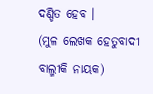ଦଣ୍ଡିତ ହେବ ।
(ମୁଳ ଲେଖକ ହେତୁବାଦୀ ବାଲ୍ମୀକି ନାୟକ)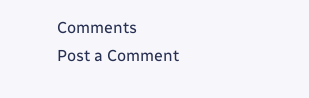Comments
Post a Comment